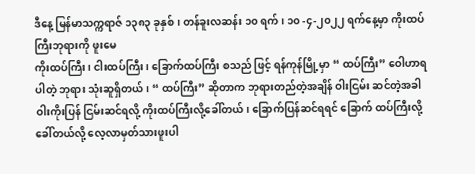ဒီနေ့ မြန်မာသက္ကရာဇ် ၁၃၈၃ ခုနှစ်၊ တန်ခူးလဆန်း ၁၀ ရက်၊ ၁၀ -၄-၂၀၂၂ ရက်နေ့မှာ ကိုးထပ်ကြီးဘုရားကို ဖူးမေ
ကိုးထပ်ကြီး၊ ငါးထပ်ကြီး ၊ ခြောက်ထပ်ကြီး စသည် ဖြင့် ရန်ကုန်မြို့မှာ “ ထပ်ကြီး” ဝေါဟာရ ပါတဲ့ ဘုရား သုံးဆူရှိတယ်၊ “ ထပ်ကြီး” ဆိုတာက ဘုရားတည်တဲ့အချိန် ဝါးငြမ်း ဆင်တဲ့အခါ ဝါးကိုးပြန် ငြမ်းဆင်ရလို့ ကိုးထပ်ကြီးလို့ခေါ်တယ်၊ ခြောက်ပြန်ဆင်ရရင် ခြောက် ထပ်ကြီးလို့ ခေါ်တယ်လို့ လေ့လာမှတ်သားဖူးပါ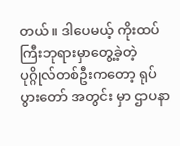တယ်။ ဒါပေမယ့် ကိုးထပ်ကြီးဘုရားမှာတွေ့ခဲ့တဲ့ ပုဂ္ဂိုလ်တစ်ဦးကတော့ ရုပ်ပွားတော် အတွင်း မှာ ဌာပနာ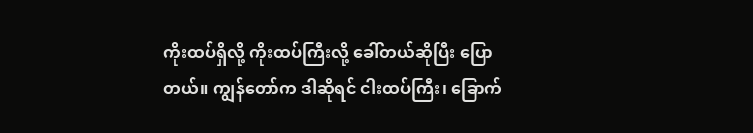ကိုးထပ်ရှိလို့ ကိုးထပ်ကြီးလို့ ခေါ်တယ်ဆိုပြီး ပြောတယ်။ ကျွန်တော်က ဒါဆိုရင် ငါးထပ်ကြီး၊ ခြောက်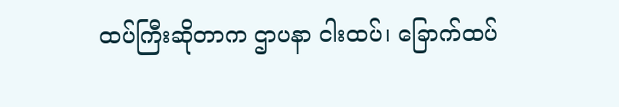ထပ်ကြီးဆိုတာက ဌာပနာ ငါးထပ်၊ ခြောက်ထပ်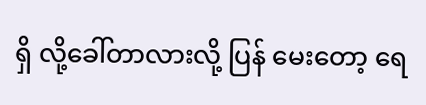ရှိ လို့ခေါ်တာလားလို့ ပြန် မေးတော့ ရေ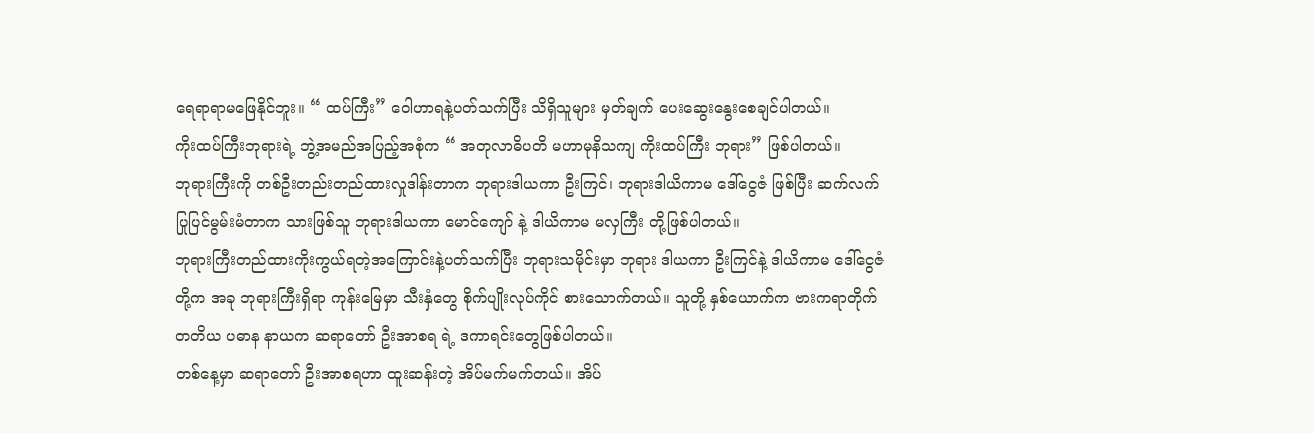ရေရာရာမဖြေနိုင်ဘူး။ “ ထပ်ကြီး” ဝေါဟာရနဲ့ပတ်သက်ပြီး သိရှိသူများ မှတ်ချက် ပေးဆွေးနွေးစေချင်ပါတယ်။
ကိုးထပ်ကြီးဘုရားရဲ့ ဘွဲ့အမည်အပြည့်အစုံက “ အတုလာဓိပတိ မဟာမုနိသကျ ကိုးထပ်ကြီး ဘုရား” ဖြစ်ပါတယ်။
ဘုရားကြီးကို တစ်ဦးတည်းတည်ထားလှုဒါန်းတာက ဘုရားဒါယကာ ဦးကြင်၊ ဘုရားဒါယိကာမ ဒေါ်ငွေဇံ ဖြစ်ပြီး ဆက်လက်ပြုပြင်မွမ်းမံတာက သားဖြစ်သူ ဘုရားဒါယကာ မောင်ကျော် နဲ့ ဒါယိကာမ မလှကြီး တို့ဖြစ်ပါတယ်။
ဘုရားကြီးတည်ထားကိုးကွယ်ရတဲ့အကြောင်းနဲ့ပတ်သက်ပြီး ဘုရားသမိုင်းမှာ ဘုရား ဒါယကာ ဦးကြင်နဲ့ ဒါယိကာမ ဒေါ်ငွေဇံ တို့က အခု ဘုရားကြီးရှိရာ ကုန်းမြေမှာ သီးနှံတွေ စိုက်ပျိုးလုပ်ကိုင် စားသောက်တယ်။ သူတို့ နှစ်ယောက်က ဗားကရာတိုက် တတိယ ပဓာန နာယက ဆရာတော် ဦးအာစရ ရဲ့ ဒကာရင်းတွေဖြစ်ပါတယ်။
တစ်နေ့မှာ ဆရာတော် ဦးအာစရဟာ ထူးဆန်းတဲ့ အိပ်မက်မက်တယ်။ အိပ်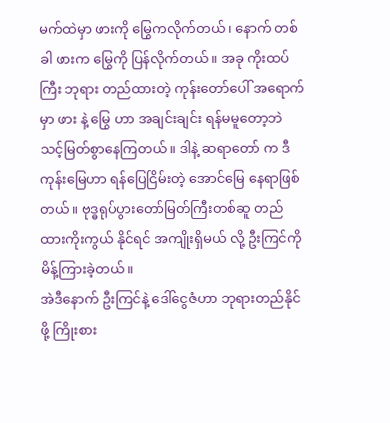မက်ထဲမှာ ဖားကို မြွေကလိုက်တယ်၊ နောက် တစ်ခါ ဖားက မြွေကို ပြန်လိုက်တယ်။ အခု ကိုးထပ်ကြီး ဘုရား တည်ထားတဲ့ ကုန်းတော်ပေါ် အရောက်မှာ ဖား နဲ့ မြွေ ဟာ အချင်းချင်း ရန်မမူတော့ဘဲ သင့်မြတ်စွာနေကြတယ်။ ဒါနဲ့ ဆရာတော် က ဒီကုန်းမြေဟာ ရန်ပြေငြိမ်းတဲ့ အောင်မြေ နေရာဖြစ်တယ်။ ဗုဒ္ဓရုပ်ပွားတော်မြတ်ကြီးတစ်ဆူ တည်ထားကိုးကွယ် နိုင်ရင် အကျိုးရှိမယ် လို့ ဦးကြင်ကို မိန့်ကြားခဲ့တယ်။
အဲဒီနောက် ဦးကြင်နဲ့ ဒေါ်ငွေဇံဟာ ဘုရားတည်နိုင်ဖို့ ကြိုးစား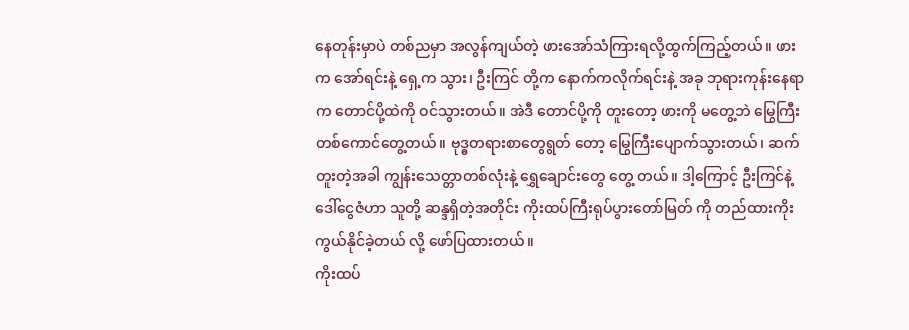နေတုန်းမှာပဲ တစ်ညမှာ အလွန်ကျယ်တဲ့ ဖားအော်သံကြားရလို့ထွက်ကြည့်တယ်။ ဖားက အော်ရင်းနဲ့ ရှေ့က သွား၊ ဦးကြင် တို့က နောက်ကလိုက်ရင်းနဲ့ အခု ဘုရားကုန်းနေရာက တောင်ပို့ထဲကို ဝင်သွားတယ်။ အဲဒီ တောင်ပို့ကို တူးတော့ ဖားကို မတွေ့ဘဲ မြွေကြီးတစ်ကောင်တွေ့တယ်။ ဗုဒ္ဓတရားစာတွေရွတ် တော့ မြွေကြီးပျောက်သွားတယ်၊ ဆက်တူးတဲ့အခါ ကျွန်းသေတ္တာတစ်လုံးနဲ့ ရွှေချောင်းတွေ တွေ့ တယ်။ ဒါ့ကြောင့် ဦးကြင်နဲ့ ဒေါ်ငွေဇံဟာ သူတို့ ဆန္ဒရှိတဲ့အတိုင်း ကိုးထပ်ကြီးရုပ်ပွားတော်မြတ် ကို တည်ထားကိုးကွယ်နိုင်ခဲ့တယ် လို့ ဖော်ပြထားတယ်။
ကိုးထပ်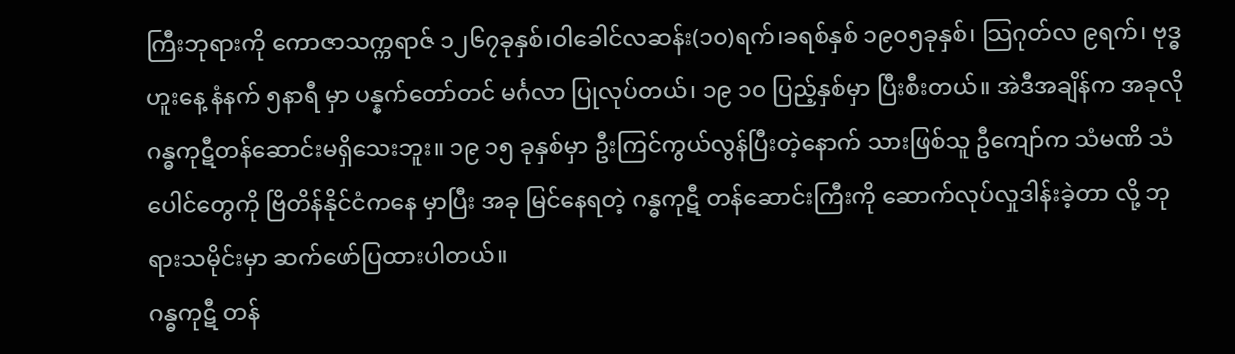ကြီးဘုရားကို ကောဇာသက္ကရာဇ် ၁၂၆၇ခုနှစ်၊ဝါခေါင်လဆန်း(၁၀)ရက်၊ခရစ်နှစ် ၁၉၀၅ခုနှစ်၊ သြဂုတ်လ ၉ရက်၊ ဗုဒ္ဓဟူးနေ့ နံနက် ၅နာရီ မှာ ပန္နက်တော်တင် မင်္ဂလာ ပြုလုပ်တယ်၊ ၁၉ ၁၀ ပြည့်နှစ်မှာ ပြီးစီးတယ်။ အဲဒီအချိန်က အခုလို ဂန္ဓကုဋီတန်ဆောင်းမရှိသေးဘူး။ ၁၉ ၁၅ ခုနှစ်မှာ ဦးကြင်ကွယ်လွန်ပြီးတဲ့နောက် သားဖြစ်သူ ဦကျော်က သံမဏိ သံပေါင်တွေကို ဗြိတိန်နိုင်ငံကနေ မှာပြီး အခု မြင်နေရတဲ့ ဂန္ဓကုဋီ တန်ဆောင်းကြီးကို ဆောက်လုပ်လှုဒါန်းခဲ့တာ လို့ ဘုရားသမိုင်းမှာ ဆက်ဖော်ပြထားပါတယ်။
ဂန္ဓကုဋီ တန်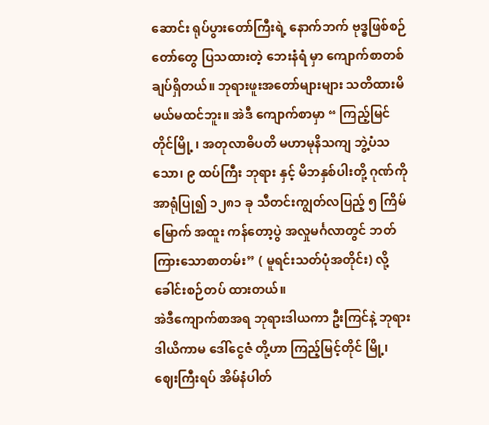ဆောင်း ရုပ်ပွားတော်ကြီးရဲ့ နောက်ဘက် ဗုဒ္ဓဖြစ်စဉ်တော်တွေ ပြသထားတဲ့ ဘေးနံရံ မှာ ကျောက်စာတစ်ချပ်ရှိတယ်။ ဘုရားဖူးအတော်များများ သတိထားမိမယ်မထင်ဘူး။ အဲဒီ ကျောက်စာမှာ “ ကြည့်မြင်တိုင်မြို့ ၊ အတုလာဓိပတိ မဟာမုနိသကျ ဘွဲ့ပံသသော၊ ၉ ထပ်ကြီး ဘုရား နှင့် မိဘနှစ်ပါးတို့ ဂုဏ်ကို အာရုံပြု၍ ၁၂၈၁ ခု သီတင်းကျွတ်လပြည့် ၅ ကြိမ်မြောက် အထူး ကန်တော့ပွဲ အလှုမင်္ဂလာတွင် ဘတ်ကြားသောစာတမ်း” ( မူရင်းသတ်ပုံအတိုင်း) လို့ ခေါင်းစဉ်တပ် ထားတယ်။
အဲဒီကျောက်စာအရ ဘုရားဒါယကာ ဦးကြင်နဲ့ ဘုရားဒါယိကာမ ဒေါ်ငွေဇံ တို့ဟာ ကြည့်မြင့်တိုင် မြို့၊ ဈေးကြီးရပ် အိမ်နံပါတ်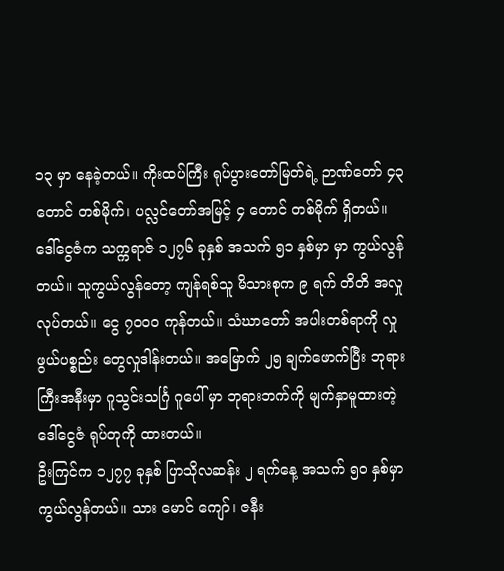၁၃ မှာ နေခဲ့တယ်။ ကိုးထပ်ကြီး ရုပ်ပွားတော်မြတ်ရဲ့ ဉာဏ်တော် ၄၃ တောင် တစ်မိုက်၊ ပလ္လင်တော်အမြင့် ၄ တောင် တစ်မိုက် ရှိတယ်။
ဒေါ်ငွေဇံက သက္ကရာဇ် ၁၂၇၆ ခုနှစ် အသက် ၅၁ နှစ်မှာ မှာ ကွယ်လွန်တယ်။ သူကွယ်လွန်တော့ ကျန်ရစ်သူ မိသားစုက ၉ ရက် တိတိ အလှုလုပ်တယ်။ ငွေ ၇၀၀၀ ကုန်တယ်။ သံဃာတော် အပါးတစ်ရာကို လှုဖွယ်ပစ္စည်း တွေလှုဒါန်းတယ်။ အမြောက် ၂၅ ချက်ဖောက်ပြီး ဘုရားကြီးအနီးမှာ ဂူသွင်းသင်္ဂြ ဂူပေါ် မှာ ဘုရားဘက်ကို မျက်နှာမူထားတဲ့ ဒေါ်ငွေဇံ ရုပ်တုကို ထားတယ်။
ဦးကြင်က ၁၂၇၇ ခုနှစ် ပြာသိုလဆန်း ၂ ရက်နေ့ အသက် ၅၀ နှစ်မှာ ကွယ်လွန်တယ်။ သား မောင် ကျော်၊ ဇနီး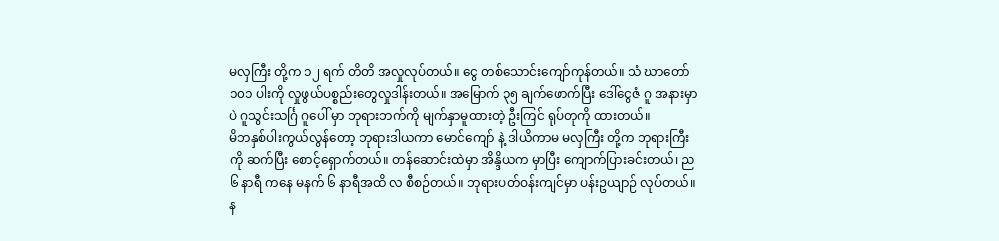မလှကြီး တို့က ၁၂ ရက် တိတိ အလှုလုပ်တယ်။ ငွေ တစ်သောင်းကျော်ကုန်တယ်။ သံ ဃာတော် ၁၀၁ ပါးကို လှုဖွယ်ပစ္စည်းတွေလှုဒါန်းတယ်။ အမြောက် ၃၅ ချက်ဖောက်ပြီး ဒေါ်ငွေဇံ ဂူ အနားမှာပဲ ဂူသွင်းသင်္ဂြ ဂူပေါ် မှာ ဘုရားဘက်ကို မျက်နှာမူထားတဲ့ ဦးကြင် ရုပ်တုကို ထားတယ်။
မိဘနှစ်ပါးကွယ်လွန်တော့ ဘုရားဒါယကာ မောင်ကျော် နဲ့ ဒါယိကာမ မလှကြီး တို့က ဘုရားကြီးကို ဆက်ပြီး စောင့်ရှောက်တယ်။ တန်ဆောင်းထဲမှာ အိန္ဒိယက မှာပြီး ကျောက်ပြားခင်းတယ်၊ ည ၆ နာရီ ကနေ မနက် ၆ နာရီအထိ လ စီစဉ်တယ်။ ဘုရားပတ်ဝန်းကျင်မှာ ပန်းဥယျာဉ် လုပ်တယ်။ န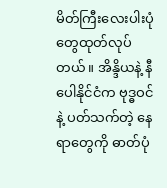မိတ်ကြီးလေးပါးပုံတွေထုတ်လုပ်တယ်။ အိန္ဒိယနဲ့ နီပေါနိုင်ငံက ဗုဒ္ဓဝင်နဲ့ ပတ်သက်တဲ့ နေရာတွေကို ဓာတ်ပုံ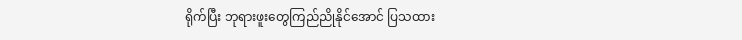ရိုက်ပြီး ဘုရားဖူးတွေကြည်ညိုနိုင်အောင် ပြသထား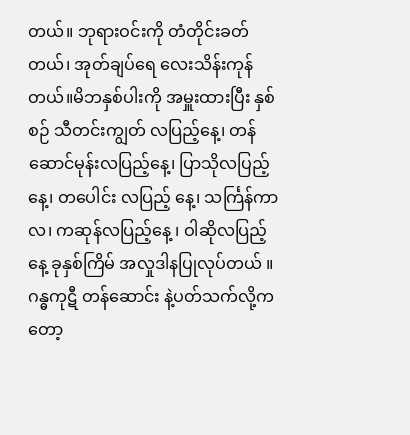တယ်။ ဘုရားဝင်းကို တံတိုင်းခတ်တယ်၊ အုတ်ချပ်ရေ လေးသိန်းကုန်တယ်။မိဘနှစ်ပါးကို အမှူးထားပြီး နှစ်စဉ် သီတင်းကျွတ် လပြည့်နေ့၊ တန်ဆောင်မုန်းလပြည့်နေ့၊ ပြာသိုလပြည့်နေ့၊ တပေါင်း လပြည့် နေ့၊ သင်္ကြန်ကာလ၊ ကဆုန်လပြည့်နေ့ ၊ ဝါဆိုလပြည့်နေ့ ခုနှစ်ကြိမ် အလှုဒါနပြုလုပ်တယ် ။
ဂန္ဓကုဋီ တန်ဆောင်း နဲ့ပတ်သက်လို့ကတော့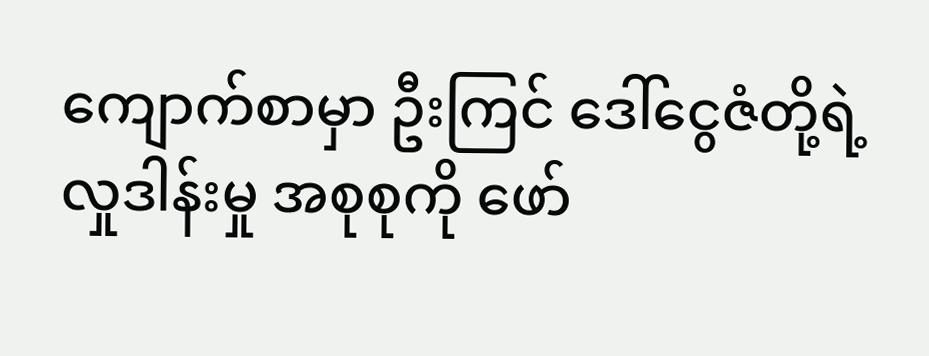ကျောက်စာမှာ ဦးကြင် ဒေါ်ငွေဇံတို့ရဲ့ လှုဒါန်းမှု အစုစုကို ဖော်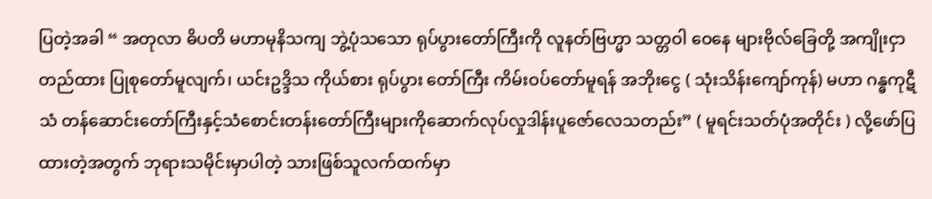ပြတဲ့အခါ “ အတုလာ ဓိပတိ မဟာမုနိသကျ ဘွဲ့ပုံသသော ရုပ်ပွားတော်ကြီးကို လူနတ်ဗြဟ္မာ သတ္တဝါ ဝေနေ များဗိုလ်ခြေတို့ အကျိုးငှာ တည်ထား ပြုစုတော်မူလျက်၊ ယင်းဥဒ္ဒိသ ကိုယ်စား ရုပ်ပွား တော်ကြီး ကိမ်းဝပ်တော်မူရန် အဘိုးငွေ ( သုံးသိန်းကျော်ကုန်) မဟာ ဂန္ဓကုဋီ သံ တန်ဆောင်းတော်ကြီးနှင့်သံစောင်းတန်းတော်ကြီးများကိုဆောက်လုပ်လှုဒါန်းပူဇော်လေသတည်း” ( မူရင်းသတ်ပုံအတိုင်း ) လို့ဖော်ပြထားတဲ့အတွက် ဘုရားသမိုင်းမှာပါတဲ့ သားဖြစ်သူလက်ထက်မှာ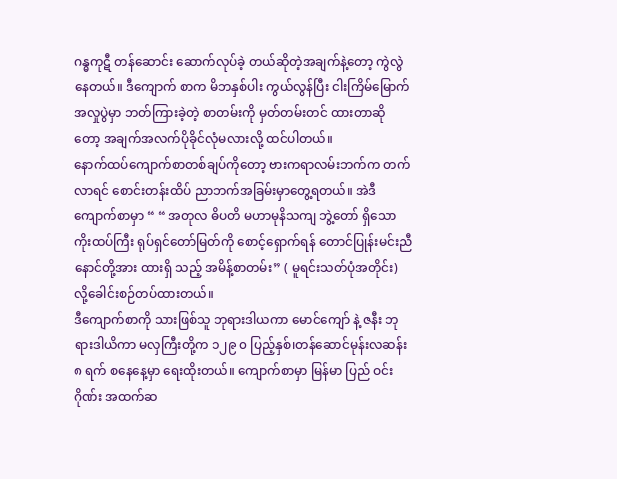ဂန္ဓကုဋီ တန်ဆောင်း ဆောက်လုပ်ခဲ့ တယ်ဆိုတဲ့အချက်နဲ့တော့ ကွဲလွဲနေတယ်။ ဒီကျောက် စာက မိဘနှစ်ပါး ကွယ်လွန်ပြီး ငါးကြိမ်မြောက်အလှုပွဲမှာ ဘတ်ကြားခဲ့တဲ့ စာတမ်းကို မှတ်တမ်းတင် ထားတာဆို တော့ အချက်အလက်ပိုခိုင်လုံမလားလို့ ထင်ပါတယ်။
နောက်ထပ်ကျောက်စာတစ်ချပ်ကိုတော့ ဗားကရာလမ်းဘက်က တက်လာရင် စောင်းတန်းထိပ် ညာဘက်အခြမ်းမှာတွေ့ရတယ်။ အဲဒီကျောက်စာမှာ “ “ အတုလ ဓိပတိ မဟာမုနိသကျ ဘွဲ့တော် ရှိသော ကိုးထပ်ကြီး ရုပ်ရှင်တော်မြတ်ကို စောင့်ရှောက်ရန် တောင်ပြုန်းမင်းညီနောင်တို့အား ထားရှိ သည့် အမိန့်စာတမ်း” ( မူရင်းသတ်ပုံအတိုင်း) လို့ခေါင်းစဉ်တပ်ထားတယ်။
ဒီကျောက်စာကို သားဖြစ်သူ ဘုရားဒါယကာ မောင်ကျော် နဲ့ ဇနီး ဘုရားဒါယိကာ မလှကြီးတို့က ၁၂၉ ၀ ပြည့်နှစ်၊တန်ဆောင်မုန်းလဆန်း ၈ ရက် စနေနေ့မှာ ရေးထိုးတယ်။ ကျောက်စာမှာ မြန်မာ ပြည် ဝင်းဂိုဏ်း အထက်ဆ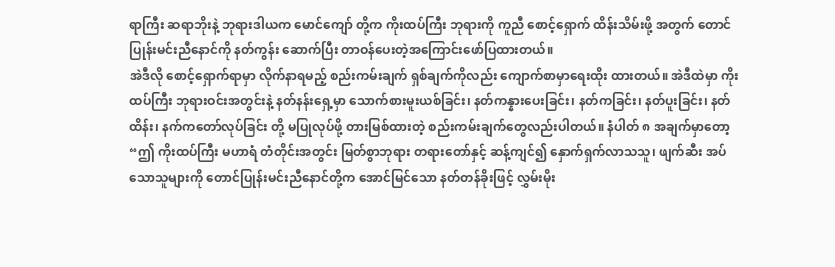ရာကြီး ဆရာဘိုးနဲ့ ဘုရားဒါယက မောင်ကျော် တို့က ကိုးထပ်ကြီး ဘုရားကို ကူညီ စောင့်ရှောက် ထိန်းသိမ်းဖို့ အတွက် တောင်ပြုန်းမင်းညီနောင်ကို နတ်ကွန်း ဆောက်ပြီး တာဝန်ပေးတဲ့အကြောင်းဖော်ပြထားတယ်။
အဲဒီလို စောင့်ရှောက်ရာမှာ လိုက်နာရမည့် စည်းကမ်းချက် ရှစ်ချက်ကိုလည်း ကျောက်စာမှာရေးထိုး ထားတယ်။ အဲဒီထဲမှာ ကိုးထပ်ကြီး ဘုရားဝင်းအတွင်းနဲ့ နတ်နန်းရှေ့မှာ သောက်စားမူးယစ်ခြင်း၊ နတ်ကန္နားပေးခြင်း၊ နတ်ကခြင်း၊ နတ်ပူးခြင်း၊ နတ်ထိန်း၊ နက်ကတော်လုပ်ခြင်း တို့ မပြုလုပ်ဖို့ တားမြစ်ထားတဲ့ စည်းကမ်းချက်တွေလည်းပါတယ်။ နံပါတ် ၈ အချက်မှာတော့ “ဤ ကိုးထပ်ကြီး မဟာရံ တံတိုင်းအတွင်း မြတ်စွာဘုရား တရားတော်နှင့် ဆန့်ကျင်၍ နှောက်ရှက်လာသသူ၊ ဖျက်ဆီး အပ်သောသူများကို တောင်ပြုန်းမင်းညီနောင်တို့က အောင်မြင်သော နတ်တန်ခိုးဖြင့် လွှမ်းမိုး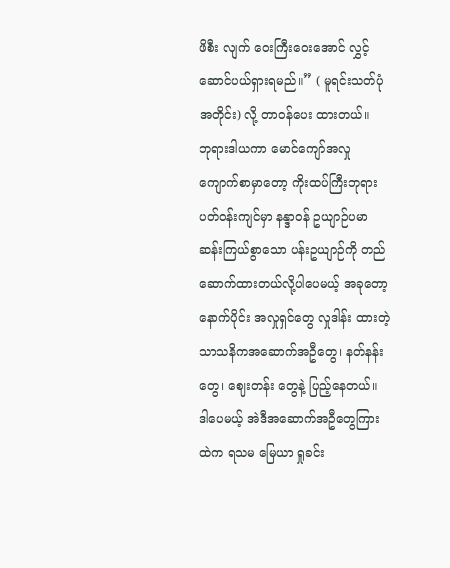ဖိစီး လျက် ဝေးကြီးဝေးအောင် လွှင့်ဆောင်ပယ်ရှားရမည်။” ( မူရင်းသတ်ပုံအတိုင်း) လို့ တာဝန်ပေး ထားတယ်။
ဘုရားဒါယကာ မောင်ကျော်အလှု ကျောက်စာမှာတော့ ကိုးထပ်ကြီးဘုရားပတ်ဝန်းကျင်မှာ နန္ဒာဝန် ဥယျာဉ်ပမာဆန်းကြယ်စွာသော ပန်းဥယျာဉ်ကို တည်ဆောက်ထားတယ်လို့ပါပေမယ့် အခုတော့ နောက်ပိုင်း အလှုရှင်တွေ လှုဒါန်း ထားတဲ့ သာသနိကအဆောက်အဦတွေ၊ နတ်နန်းတွေ၊ ဈေးတန်း တွေနဲ့ ပြည့်နေတယ်။ ဒါပေမယ့် အဲဒီအဆောက်အဦတွေကြားထဲက ရသမ မြေယာ ရှုခင်း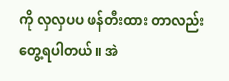ကို လှလှပပ ဖန်တီးထား တာလည်း တွေ့ရပါတယ်။ အဲ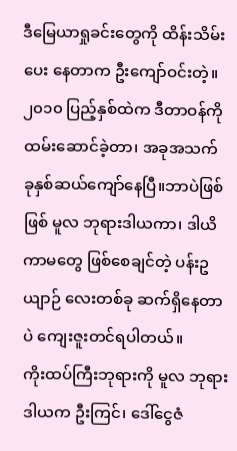ဒီမြေယာရှုခင်းတွေကို ထိန်းသိမ်းပေး နေတာက ဦးကျော်ဝင်းတဲ့။ ၂၀၁၀ ပြည့်နှစ်ထဲက ဒီတာဝန်ကို ထမ်းဆောင်ခဲ့တာ၊ အခုအသက် ခုနှစ်ဆယ်ကျော်နေပြီ။ဘာပဲဖြစ်ဖြစ် မူလ ဘုရားဒါယကာ၊ ဒါယိကာမတွေ ဖြစ်စေချင်တဲ့ ပန်းဥယျာဉ် လေးတစ်ခု ဆက်ရှိနေတာပဲ ကျေးဇူးတင်ရပါတယ်။
ကိုးထပ်ကြီးဘုရားကို မူလ ဘုရားဒါယက ဦးကြင်၊ ဒေါ်ငွေဇံ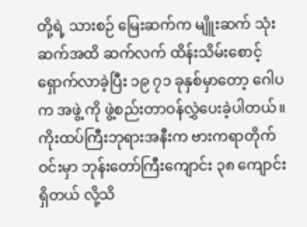တို့ရဲ့ သားစဉ် မြေးဆက်က မျိူးဆက် သုံးဆက်အထိ ဆက်လက် ထိန်းသိမ်းစောင့်ရှောက်လာခဲ့ပြီး ၁၉ ၇၁ ခုနှစ်မှာတော့ ဂေါပက အဖွဲ့ ကို ဖွဲ့စည်းတာဝန်လွှဲပေးခဲ့ပါတယ်။
ကိုးထပ်ကြီးဘုရားအနီးက ဗားကရာတိုက်ဝင်းမှာ ဘုန်းတော်ကြီးကျောင်း ၃၈ ကျောင်းရှိတယ် လို့သိ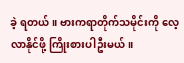ခဲ့ ရတယ်။ ဗားကရာတိုက်သမိုင်းကို လေ့လာနိုင်ဖို့ ကြိုးစားပါဦးမယ်။